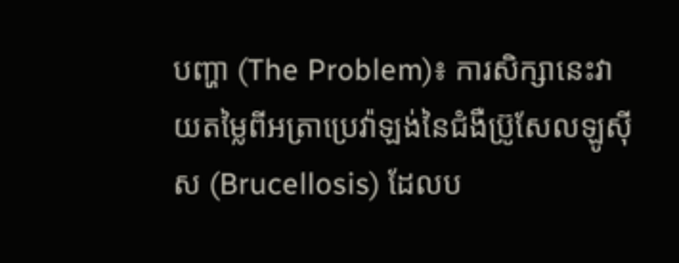បញ្ហា (The Problem)៖ ការសិក្សានេះវាយតម្លៃពីអត្រាប្រេវ៉ាឡង់នៃជំងឺប្រ៊ូសែលឡូស៊ីស (Brucellosis) ដែលប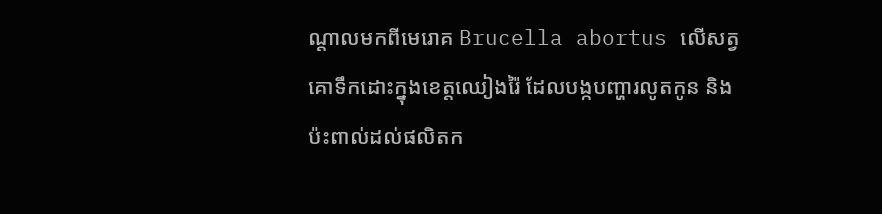ណ្តាលមកពីមេរោគ Brucella abortus លើសត្វគោទឹកដោះក្នុងខេត្តឈៀងរ៉ៃ ដែលបង្កបញ្ហារលូតកូន និងប៉ះពាល់ដល់ផលិតក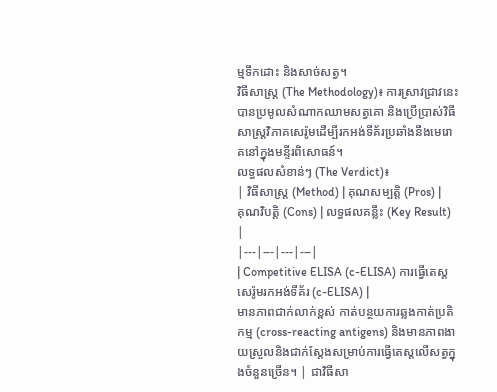ម្មទឹកដោះ និងសាច់សត្វ។
វិធីសាស្ត្រ (The Methodology)៖ ការស្រាវជ្រាវនេះបានប្រមូលសំណាកឈាមសត្វគោ និងប្រើប្រាស់វិធីសាស្ត្រវិភាគសេរ៉ូមដើម្បីរកអង់ទីគ័រប្រឆាំងនឹងមេរោគនៅក្នុងមន្ទីរពិសោធន៍។
លទ្ធផលសំខាន់ៗ (The Verdict)៖
| វិធីសាស្ត្រ (Method) | គុណសម្បត្តិ (Pros) | គុណវិបត្តិ (Cons) | លទ្ធផលគន្លឹះ (Key Result) |
|---|---|---|---|
| Competitive ELISA (c-ELISA) ការធ្វើតេស្តសេរ៉ូមរកអង់ទីគ័រ (c-ELISA) |
មានភាពជាក់លាក់ខ្ពស់ កាត់បន្ថយការឆ្លងកាត់ប្រតិកម្ម (cross-reacting antigens) និងមានភាពងាយស្រួលនិងជាក់ស្តែងសម្រាប់ការធ្វើតេស្តលើសត្វក្នុងចំនួនច្រើន។ | ជាវិធីសា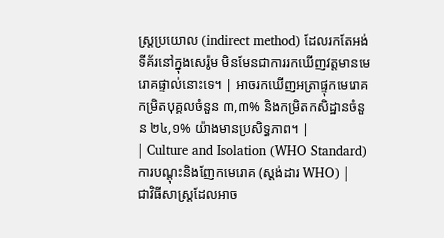ស្ត្រប្រយោល (indirect method) ដែលរកតែអង់ទីគ័រនៅក្នុងសេរ៉ូម មិនមែនជាការរកឃើញវត្តមានមេរោគផ្ទាល់នោះទេ។ | អាចរកឃើញអត្រាផ្ទុកមេរោគកម្រិតបុគ្គលចំនួន ៣,៣% និងកម្រិតកសិដ្ឋានចំនួន ២៤,១% យ៉ាងមានប្រសិទ្ធភាព។ |
| Culture and Isolation (WHO Standard) ការបណ្តុះនិងញែកមេរោគ (ស្តង់ដារ WHO) |
ជាវិធីសាស្ត្រដែលអាច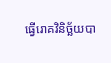ធ្វើរោគវិនិច្ឆ័យបា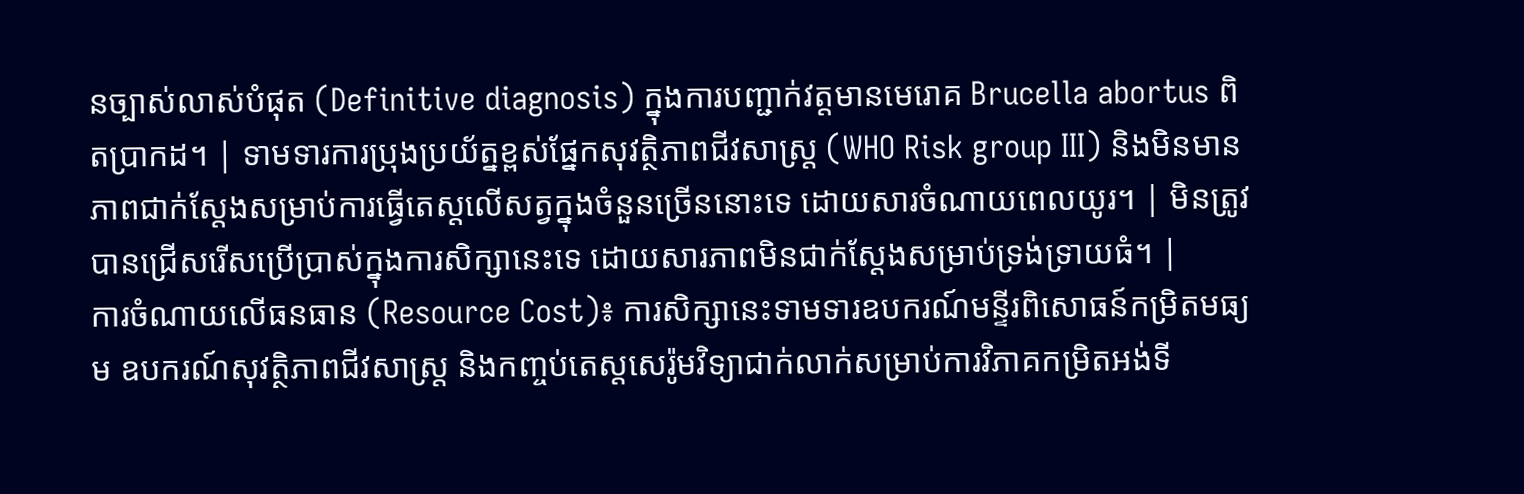នច្បាស់លាស់បំផុត (Definitive diagnosis) ក្នុងការបញ្ជាក់វត្តមានមេរោគ Brucella abortus ពិតប្រាកដ។ | ទាមទារការប្រុងប្រយ័ត្នខ្ពស់ផ្នែកសុវត្ថិភាពជីវសាស្ត្រ (WHO Risk group III) និងមិនមានភាពជាក់ស្តែងសម្រាប់ការធ្វើតេស្តលើសត្វក្នុងចំនួនច្រើននោះទេ ដោយសារចំណាយពេលយូរ។ | មិនត្រូវបានជ្រើសរើសប្រើប្រាស់ក្នុងការសិក្សានេះទេ ដោយសារភាពមិនជាក់ស្តែងសម្រាប់ទ្រង់ទ្រាយធំ។ |
ការចំណាយលើធនធាន (Resource Cost)៖ ការសិក្សានេះទាមទារឧបករណ៍មន្ទីរពិសោធន៍កម្រិតមធ្យម ឧបករណ៍សុវត្ថិភាពជីវសាស្ត្រ និងកញ្ចប់តេស្តសេរ៉ូមវិទ្យាជាក់លាក់សម្រាប់ការវិភាគកម្រិតអង់ទី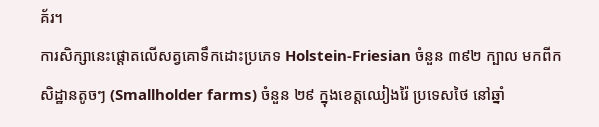គ័រ។
ការសិក្សានេះផ្តោតលើសត្វគោទឹកដោះប្រភេទ Holstein-Friesian ចំនួន ៣៩២ ក្បាល មកពីកសិដ្ឋានតូចៗ (Smallholder farms) ចំនួន ២៩ ក្នុងខេត្តឈៀងរ៉ៃ ប្រទេសថៃ នៅឆ្នាំ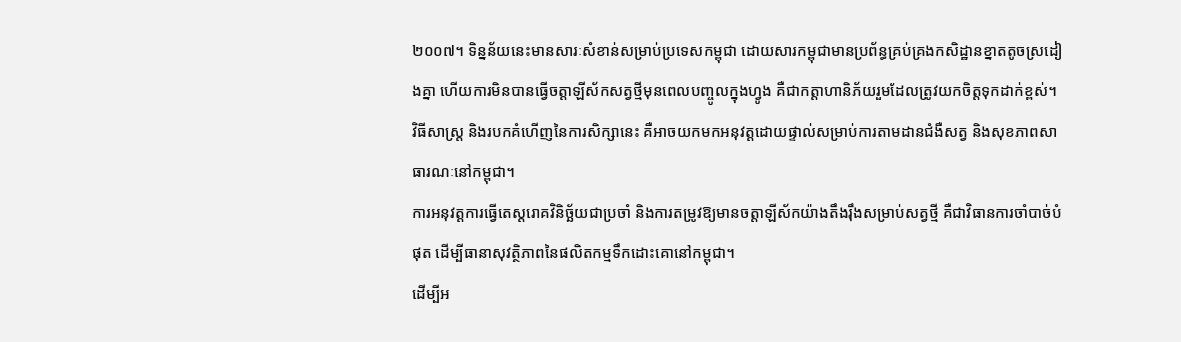២០០៧។ ទិន្នន័យនេះមានសារៈសំខាន់សម្រាប់ប្រទេសកម្ពុជា ដោយសារកម្ពុជាមានប្រព័ន្ធគ្រប់គ្រងកសិដ្ឋានខ្នាតតូចស្រដៀងគ្នា ហើយការមិនបានធ្វើចត្តាឡីស័កសត្វថ្មីមុនពេលបញ្ចូលក្នុងហ្វូង គឺជាកត្តាហានិភ័យរួមដែលត្រូវយកចិត្តទុកដាក់ខ្ពស់។
វិធីសាស្ត្រ និងរបកគំហើញនៃការសិក្សានេះ គឺអាចយកមកអនុវត្តដោយផ្ទាល់សម្រាប់ការតាមដានជំងឺសត្វ និងសុខភាពសាធារណៈនៅកម្ពុជា។
ការអនុវត្តការធ្វើតេស្តរោគវិនិច្ឆ័យជាប្រចាំ និងការតម្រូវឱ្យមានចត្តាឡីស័កយ៉ាងតឹងរ៉ឹងសម្រាប់សត្វថ្មី គឺជាវិធានការចាំបាច់បំផុត ដើម្បីធានាសុវត្ថិភាពនៃផលិតកម្មទឹកដោះគោនៅកម្ពុជា។
ដើម្បីអ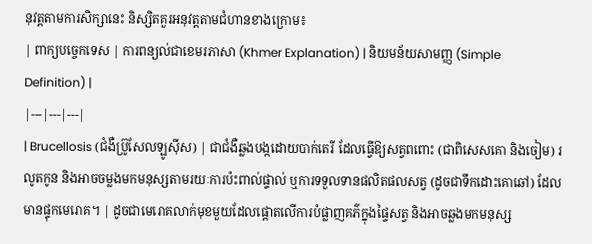នុវត្តតាមការសិក្សានេះ និស្សិតគួរអនុវត្តតាមជំហានខាងក្រោម៖
| ពាក្យបច្ចេកទេស | ការពន្យល់ជាខេមរភាសា (Khmer Explanation) | និយមន័យសាមញ្ញ (Simple Definition) |
|---|---|---|
| Brucellosis (ជំងឺប្រ៊ូសែលឡូស៊ីស) | ជាជំងឺឆ្លងបង្កដោយបាក់តេរី ដែលធ្វើឱ្យសត្វពពោះ (ជាពិសេសគោ និងចៀម) រលូតកូន និងអាចចម្លងមកមនុស្សតាមរយៈការប៉ះពាល់ផ្ទាល់ ឬការទទួលទានផលិតផលសត្វ (ដូចជាទឹកដោះគោឆៅ) ដែលមានផ្ទុកមេរោគ។ | ដូចជាមេរោគលាក់មុខមួយដែលផ្តោតលើការបំផ្លាញគភ៌ក្នុងផ្ទៃសត្វ និងអាចឆ្លងមកមនុស្ស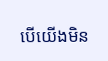បើយើងមិន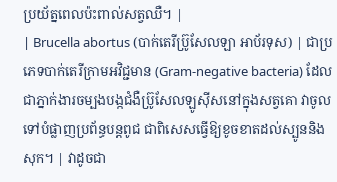ប្រយ័ត្នពេលប៉ះពាល់សត្វឈឺ។ |
| Brucella abortus (បាក់តេរីប្រ៊ូសែលឡា អាប័រទុស) | ជាប្រភេទបាក់តេរីក្រាមអវិជ្ជមាន (Gram-negative bacteria) ដែលជាភ្នាក់ងារចម្បងបង្កជំងឺប្រ៊ូសែលឡូស៊ីសនៅក្នុងសត្វគោ វាចូលទៅបំផ្លាញប្រព័ន្ធបន្តពូជ ជាពិសេសធ្វើឱ្យខូចខាតដល់ស្បូននិងសុក។ | វាដូចជា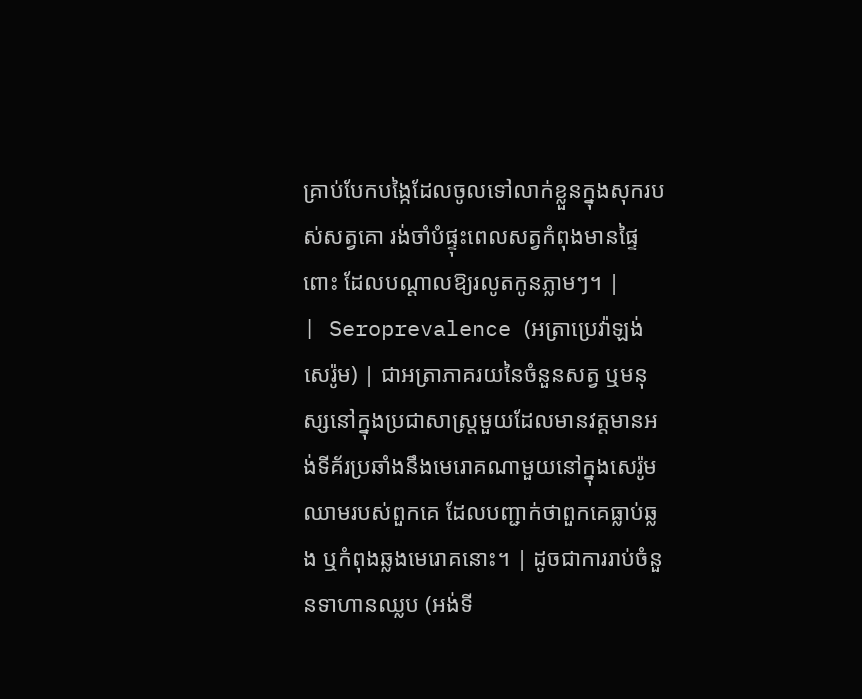គ្រាប់បែកបង្កៃដែលចូលទៅលាក់ខ្លួនក្នុងសុករបស់សត្វគោ រង់ចាំបំផ្ទុះពេលសត្វកំពុងមានផ្ទៃពោះ ដែលបណ្តាលឱ្យរលូតកូនភ្លាមៗ។ |
| Seroprevalence (អត្រាប្រេវ៉ាឡង់សេរ៉ូម) | ជាអត្រាភាគរយនៃចំនួនសត្វ ឬមនុស្សនៅក្នុងប្រជាសាស្ត្រមួយដែលមានវត្តមានអង់ទីគ័រប្រឆាំងនឹងមេរោគណាមួយនៅក្នុងសេរ៉ូមឈាមរបស់ពួកគេ ដែលបញ្ជាក់ថាពួកគេធ្លាប់ឆ្លង ឬកំពុងឆ្លងមេរោគនោះ។ | ដូចជាការរាប់ចំនួនទាហានឈ្លប (អង់ទី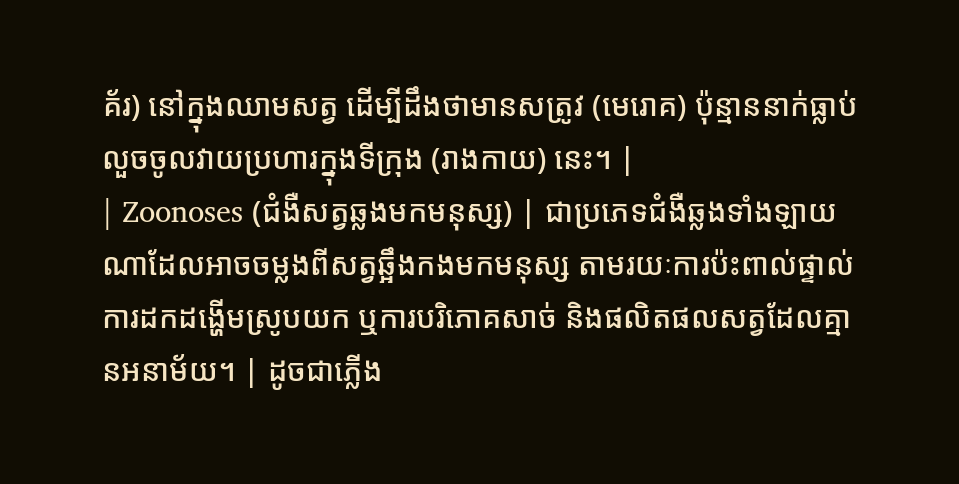គ័រ) នៅក្នុងឈាមសត្វ ដើម្បីដឹងថាមានសត្រូវ (មេរោគ) ប៉ុន្មាននាក់ធ្លាប់លួចចូលវាយប្រហារក្នុងទីក្រុង (រាងកាយ) នេះ។ |
| Zoonoses (ជំងឺសត្វឆ្លងមកមនុស្ស) | ជាប្រភេទជំងឺឆ្លងទាំងឡាយណាដែលអាចចម្លងពីសត្វឆ្អឹងកងមកមនុស្ស តាមរយៈការប៉ះពាល់ផ្ទាល់ ការដកដង្ហើមស្រូបយក ឬការបរិភោគសាច់ និងផលិតផលសត្វដែលគ្មានអនាម័យ។ | ដូចជាភ្លើង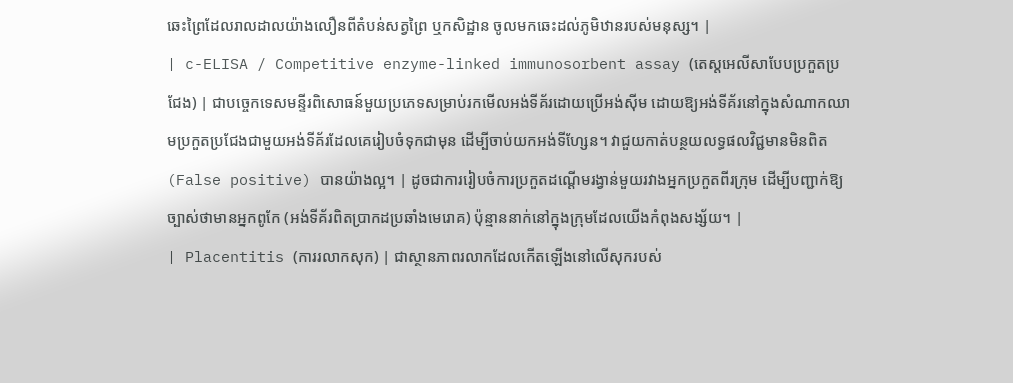ឆេះព្រៃដែលរាលដាលយ៉ាងលឿនពីតំបន់សត្វព្រៃ ឬកសិដ្ឋាន ចូលមកឆេះដល់ភូមិឋានរបស់មនុស្ស។ |
| c-ELISA / Competitive enzyme-linked immunosorbent assay (តេស្តអេលីសាបែបប្រកួតប្រជែង) | ជាបច្ចេកទេសមន្ទីរពិសោធន៍មួយប្រភេទសម្រាប់រកមើលអង់ទីគ័រដោយប្រើអង់ស៊ីម ដោយឱ្យអង់ទីគ័រនៅក្នុងសំណាកឈាមប្រកួតប្រជែងជាមួយអង់ទីគ័រដែលគេរៀបចំទុកជាមុន ដើម្បីចាប់យកអង់ទីហ្សែន។ វាជួយកាត់បន្ថយលទ្ធផលវិជ្ជមានមិនពិត (False positive) បានយ៉ាងល្អ។ | ដូចជាការរៀបចំការប្រកួតដណ្តើមរង្វាន់មួយរវាងអ្នកប្រកួតពីរក្រុម ដើម្បីបញ្ជាក់ឱ្យច្បាស់ថាមានអ្នកពូកែ (អង់ទីគ័រពិតប្រាកដប្រឆាំងមេរោគ) ប៉ុន្មាននាក់នៅក្នុងក្រុមដែលយើងកំពុងសង្ស័យ។ |
| Placentitis (ការរលាកសុក) | ជាស្ថានភាពរលាកដែលកើតឡើងនៅលើសុករបស់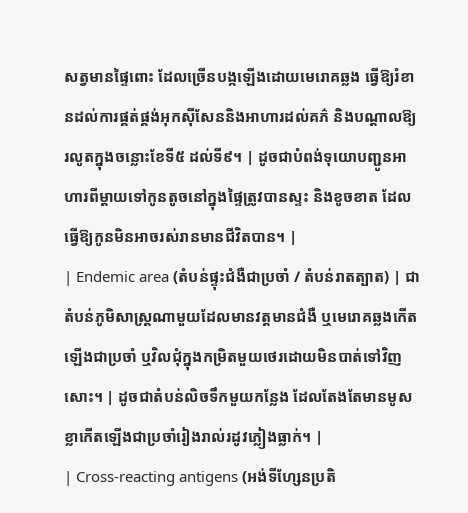សត្វមានផ្ទៃពោះ ដែលច្រើនបង្កឡើងដោយមេរោគឆ្លង ធ្វើឱ្យរំខានដល់ការផ្គត់ផ្គង់អុកស៊ីសែននិងអាហារដល់គភ៌ និងបណ្តាលឱ្យរលូតក្នុងចន្លោះខែទី៥ ដល់ទី៩។ | ដូចជាបំពង់ទុយោបញ្ជូនអាហារពីម្តាយទៅកូនតូចនៅក្នុងផ្ទៃត្រូវបានស្ទះ និងខូចខាត ដែលធ្វើឱ្យកូនមិនអាចរស់រានមានជីវិតបាន។ |
| Endemic area (តំបន់ផ្ទុះជំងឺជាប្រចាំ / តំបន់រាតត្បាត) | ជាតំបន់ភូមិសាស្ត្រណាមួយដែលមានវត្តមានជំងឺ ឬមេរោគឆ្លងកើតឡើងជាប្រចាំ ឬវិលជុំក្នុងកម្រិតមួយថេរដោយមិនបាត់ទៅវិញសោះ។ | ដូចជាតំបន់លិចទឹកមួយកន្លែង ដែលតែងតែមានមូសខ្លាកើតឡើងជាប្រចាំរៀងរាល់រដូវភ្លៀងធ្លាក់។ |
| Cross-reacting antigens (អង់ទីហ្សែនប្រតិ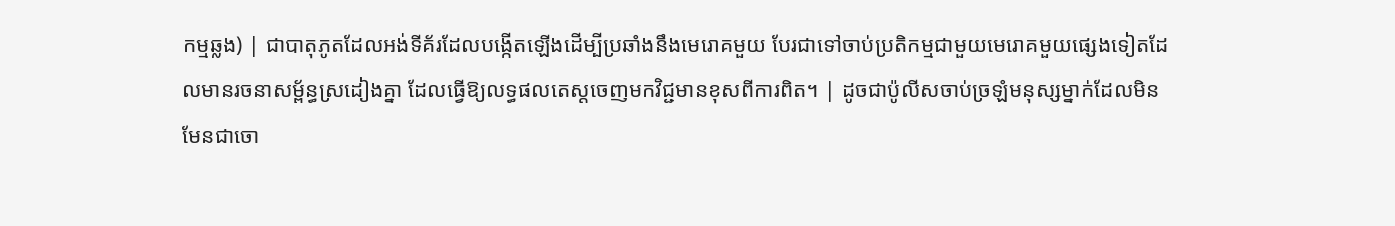កម្មឆ្លង) | ជាបាតុភូតដែលអង់ទីគ័រដែលបង្កើតឡើងដើម្បីប្រឆាំងនឹងមេរោគមួយ បែរជាទៅចាប់ប្រតិកម្មជាមួយមេរោគមួយផ្សេងទៀតដែលមានរចនាសម្ព័ន្ធស្រដៀងគ្នា ដែលធ្វើឱ្យលទ្ធផលតេស្តចេញមកវិជ្ជមានខុសពីការពិត។ | ដូចជាប៉ូលីសចាប់ច្រឡំមនុស្សម្នាក់ដែលមិនមែនជាចោ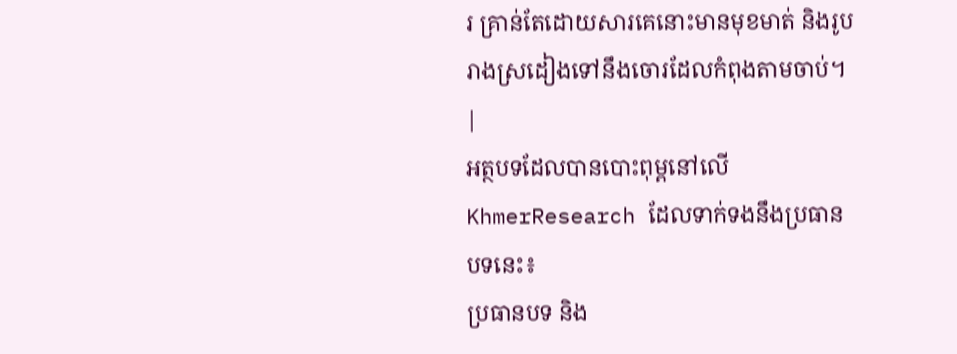រ គ្រាន់តែដោយសារគេនោះមានមុខមាត់ និងរូបរាងស្រដៀងទៅនឹងចោរដែលកំពុងតាមចាប់។ |
អត្ថបទដែលបានបោះពុម្ពនៅលើ KhmerResearch ដែលទាក់ទងនឹងប្រធានបទនេះ៖
ប្រធានបទ និង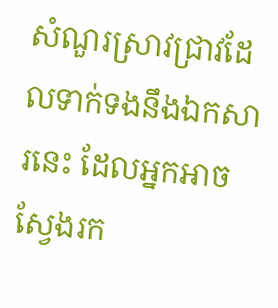សំណួរស្រាវជ្រាវដែលទាក់ទងនឹងឯកសារនេះ ដែលអ្នកអាចស្វែងរក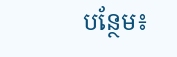បន្ថែម៖